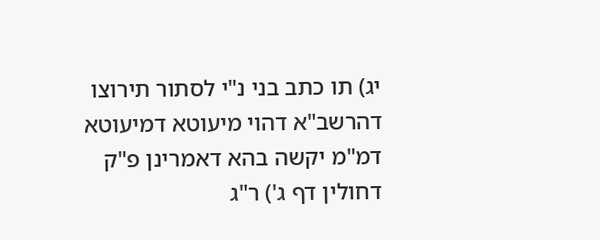יג) תו כתב בני נ"י לסתור תירוצו דהרשב"א דהוי מיעוטא דמיעוטא דמ"מ יקשה בהא דאמרינן פ"ק דחולין דף ג') ר"ג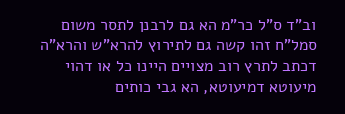וב"ד ס"ל כר"מ הא גם לרבנן לתסר משום סמל"ח זהו קשה גם לתירוץ להרא"ש והרא"ה דכתב לתרץ רוב מצויים היינו כל או דהוי מיעוטא דמיעוטא, הא גבי כותים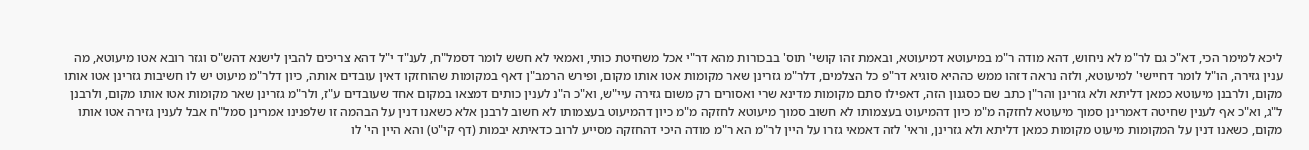ליכא למימר הכי, דא"כ גם לר"מ לא ניחוש, דהא מודה ר"מ במיעוטא דמיעוטא, ובאמת זהו קושי' תוס' בבכורות מהא דר"י אכל משחיטת כותי, ואמאי לא חשש לומר דסמל"ח, לענ"ד י"ל דהא צריכים להבין לישנא דהש"ס וגזר רובא אטו מיעוטא, מה ענין גזירה, הו"ל לומר דחיישי' למיעוטא, ולזה נראה דזהו ממש כההיא סוגיא דר"פ כל הצלמים, דלר"מ גזרינן שאר מקומות אטו אותו מקום, ופירש הרמב"ן דאף במקומות שהוחזקו דאין עובדים אותה, כיון דלר"מ מיעוט יש לו חשיבות גזרינן אטו אותו מקום, ולרבנן מיעוטא כמאן דליתא ולא גזרינן והר"ן כתב שם כסגנון הזה, דאפילו סתם מקומות מדינא שרי ואסורים רק משום גזירה עיי"ש, וא"כ ה"נ לענין כותים דמצאו במקום אחד שעובדים ע"ז, ולר"מ גזרינן שאר מקומות אטו אותו מקום, ולרבנן ל"ג, וא"כ אף לענין שחיטה דאמרינן סמוך מיעוטא לחזקה מ"מ כיון דהמיעוט בעצמותו לא חשוב סמוך מיעוטא לחזקה מ"מ כיון דהמיעוט בעצמותו לא חשוב לרבנן אלא כשאנו דנין על הבהמה זו שלפנינו אמרינן סמל"ח אבל לענין גזירה אטו אותו מקום, כשאנו דנין על המקומות מיעוט מקומות כמאן דליתא ולא גזרינן, וראי' לזה דאמאי גזרו על היין לר"מ הא ר"מ מודה היכי דהחזקה מסייע לרוב כדאיתא יבמות (דף קי"ט) והא היין הי' לו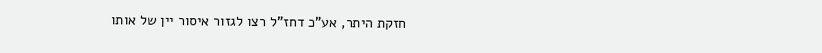חזקת היתר, אע"כ דחז"ל רצו לגזור איסור יין של אותו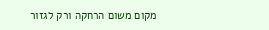מקום משום הרחקה ורק לגזור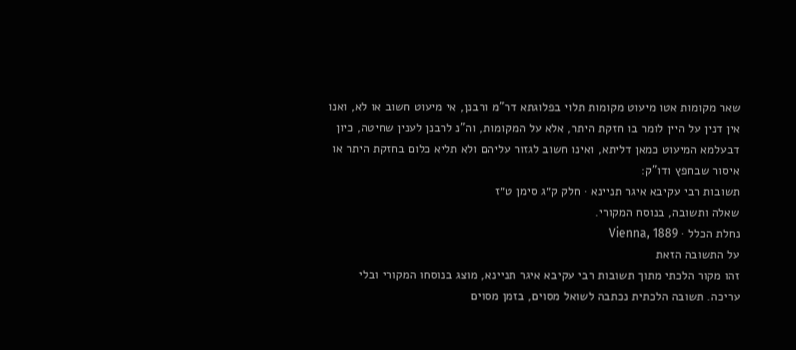שאר מקומות אטו מיעוט מקומות תלוי בפלוגתא דר"מ ורבנן, אי מיעוט חשוב או לא, ואנו אין דנין על היין לומר בו חזקת היתר, אלא על המקומות, וה"נ לרבנן לענין שחיטה, כיון דבעלמא המיעוט כמאן דליתא, ואינו חשוב לגזור עליהם ולא תליא כלום בחזקת היתר או איסור שבחפץ ודו"ק:
תשובות רבי עקיבא איגר תניינא · חלק ק״ג סימן ט״ז
שאלה ותשובה, בנוסח המקורי.
נחלת הכלל · Vienna, 1889
על התשובה הזאת
זהו מקור הלכתי מתוך תשובות רבי עקיבא איגר תניינא, מוצג בנוסחו המקורי ובלי עריכה. תשובה הלכתית נכתבה לשואל מסוים, בזמן מסוים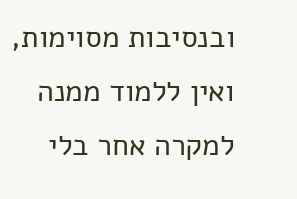ובנסיבות מסוימות, ואין ללמוד ממנה למקרה אחר בלי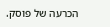הכרעה של פוסק.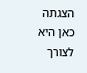הצגתה כאן היא לצורך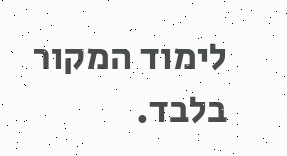לימוד המקור בלבד.